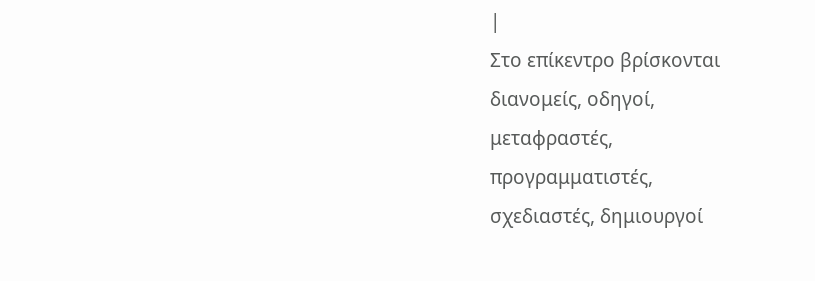|
Στο επίκεντρο βρίσκονται
διανομείς, οδηγοί,
μεταφραστές,
προγραμματιστές,
σχεδιαστές, δημιουργοί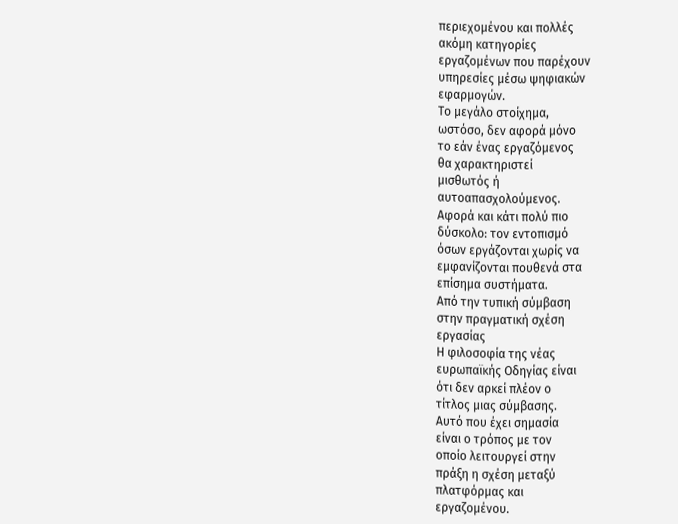περιεχομένου και πολλές
ακόμη κατηγορίες
εργαζομένων που παρέχουν
υπηρεσίες μέσω ψηφιακών
εφαρμογών.
Το μεγάλο στοίχημα,
ωστόσο, δεν αφορά μόνο
το εάν ένας εργαζόμενος
θα χαρακτηριστεί
μισθωτός ή
αυτοαπασχολούμενος.
Αφορά και κάτι πολύ πιο
δύσκολο: τον εντοπισμό
όσων εργάζονται χωρίς να
εμφανίζονται πουθενά στα
επίσημα συστήματα.
Από την τυπική σύμβαση
στην πραγματική σχέση
εργασίας
Η φιλοσοφία της νέας
ευρωπαϊκής Οδηγίας είναι
ότι δεν αρκεί πλέον ο
τίτλος μιας σύμβασης.
Αυτό που έχει σημασία
είναι ο τρόπος με τον
οποίο λειτουργεί στην
πράξη η σχέση μεταξύ
πλατφόρμας και
εργαζομένου.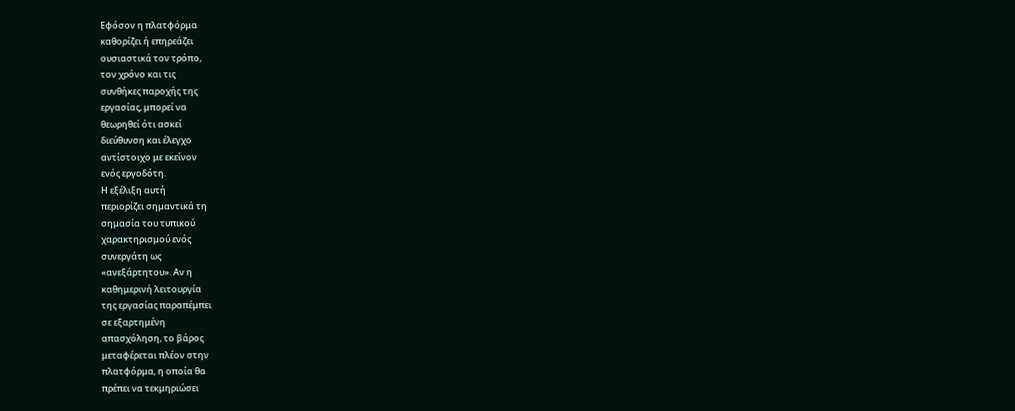Εφόσον η πλατφόρμα
καθορίζει ή επηρεάζει
ουσιαστικά τον τρόπο,
τον χρόνο και τις
συνθήκες παροχής της
εργασίας, μπορεί να
θεωρηθεί ότι ασκεί
διεύθυνση και έλεγχο
αντίστοιχο με εκείνον
ενός εργοδότη.
Η εξέλιξη αυτή
περιορίζει σημαντικά τη
σημασία του τυπικού
χαρακτηρισμού ενός
συνεργάτη ως
«ανεξάρτητου». Αν η
καθημερινή λειτουργία
της εργασίας παραπέμπει
σε εξαρτημένη
απασχόληση, το βάρος
μεταφέρεται πλέον στην
πλατφόρμα, η οποία θα
πρέπει να τεκμηριώσει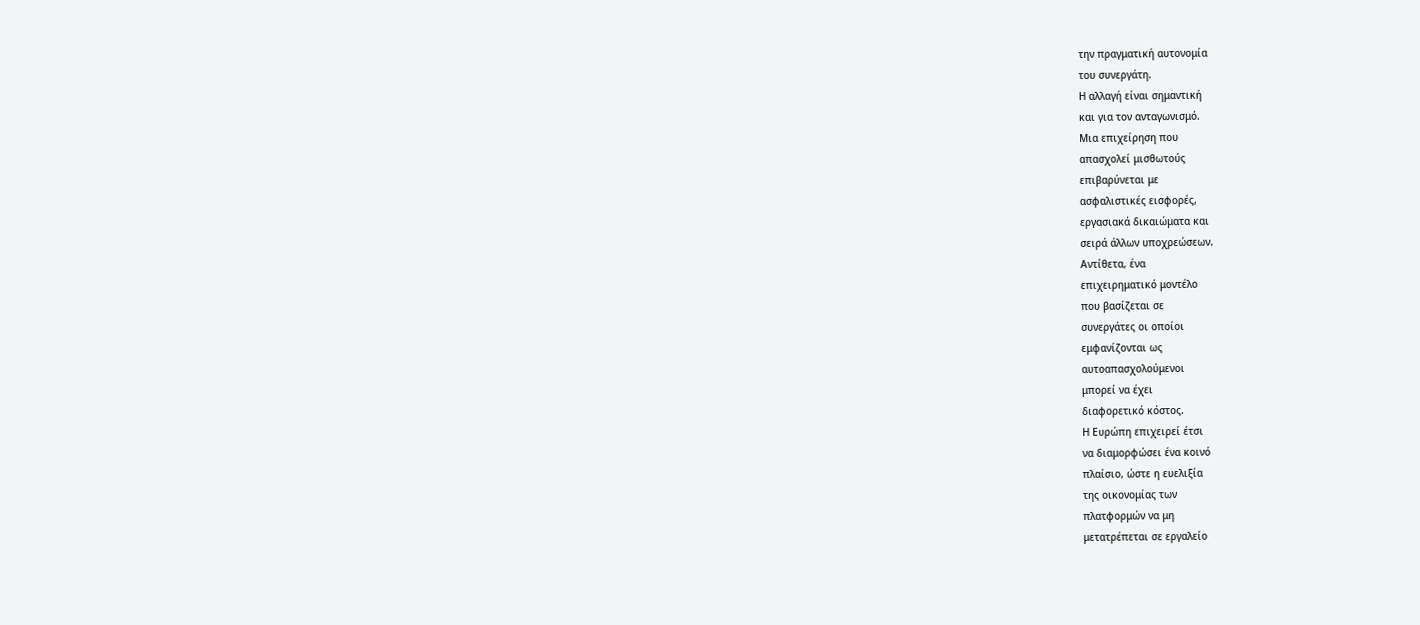την πραγματική αυτονομία
του συνεργάτη.
Η αλλαγή είναι σημαντική
και για τον ανταγωνισμό.
Μια επιχείρηση που
απασχολεί μισθωτούς
επιβαρύνεται με
ασφαλιστικές εισφορές,
εργασιακά δικαιώματα και
σειρά άλλων υποχρεώσεων.
Αντίθετα, ένα
επιχειρηματικό μοντέλο
που βασίζεται σε
συνεργάτες οι οποίοι
εμφανίζονται ως
αυτοαπασχολούμενοι
μπορεί να έχει
διαφορετικό κόστος.
Η Ευρώπη επιχειρεί έτσι
να διαμορφώσει ένα κοινό
πλαίσιο, ώστε η ευελιξία
της οικονομίας των
πλατφορμών να μη
μετατρέπεται σε εργαλείο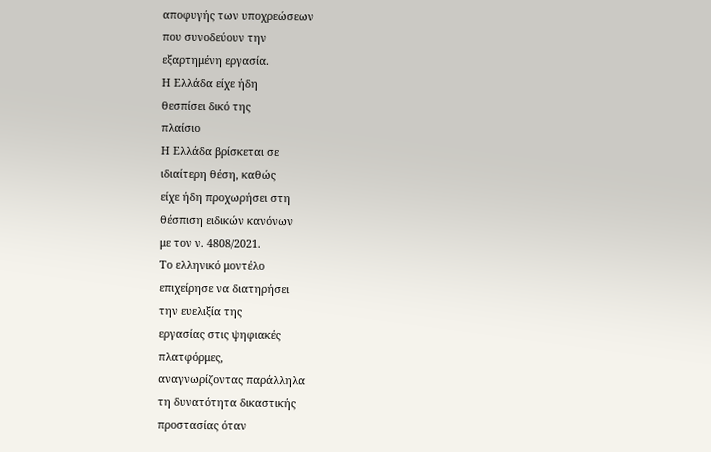αποφυγής των υποχρεώσεων
που συνοδεύουν την
εξαρτημένη εργασία.
Η Ελλάδα είχε ήδη
θεσπίσει δικό της
πλαίσιο
Η Ελλάδα βρίσκεται σε
ιδιαίτερη θέση, καθώς
είχε ήδη προχωρήσει στη
θέσπιση ειδικών κανόνων
με τον ν. 4808/2021.
Το ελληνικό μοντέλο
επιχείρησε να διατηρήσει
την ευελιξία της
εργασίας στις ψηφιακές
πλατφόρμες,
αναγνωρίζοντας παράλληλα
τη δυνατότητα δικαστικής
προστασίας όταν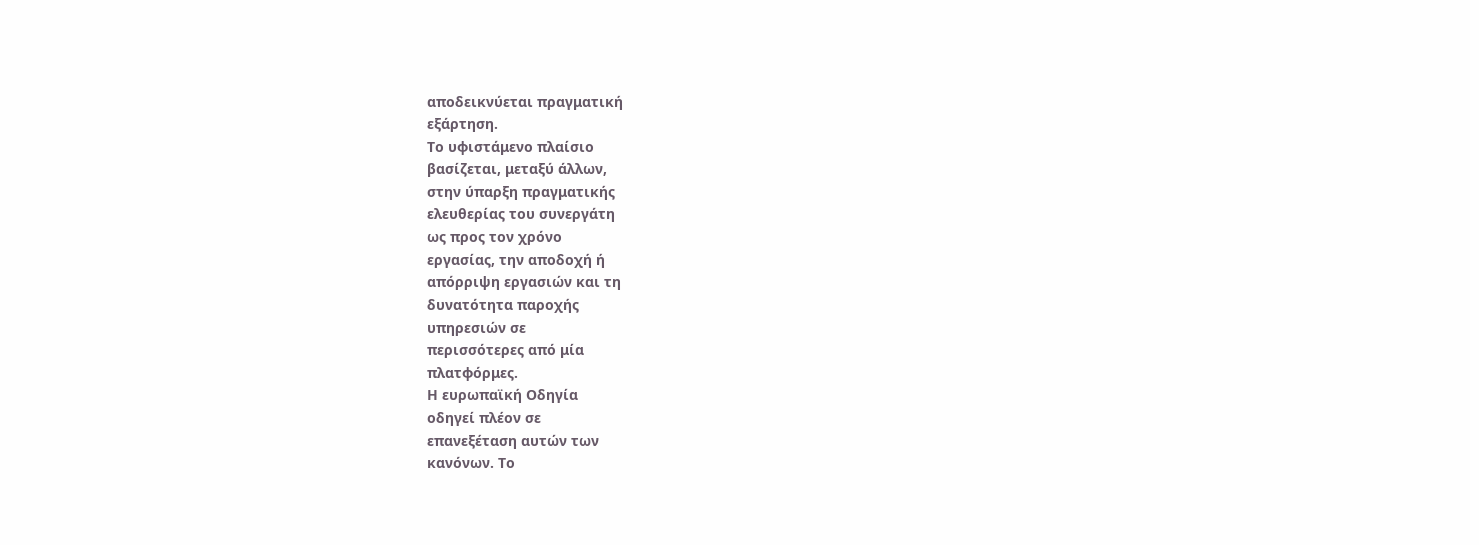αποδεικνύεται πραγματική
εξάρτηση.
Το υφιστάμενο πλαίσιο
βασίζεται, μεταξύ άλλων,
στην ύπαρξη πραγματικής
ελευθερίας του συνεργάτη
ως προς τον χρόνο
εργασίας, την αποδοχή ή
απόρριψη εργασιών και τη
δυνατότητα παροχής
υπηρεσιών σε
περισσότερες από μία
πλατφόρμες.
Η ευρωπαϊκή Οδηγία
οδηγεί πλέον σε
επανεξέταση αυτών των
κανόνων. Το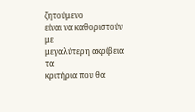ζητούμενο
είναι να καθοριστούν με
μεγαλύτερη ακρίβεια τα
κριτήρια που θα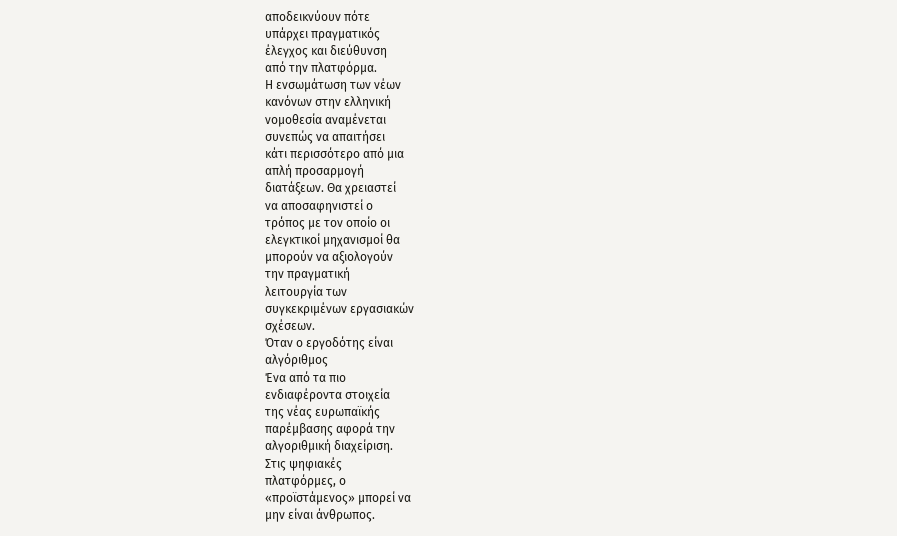αποδεικνύουν πότε
υπάρχει πραγματικός
έλεγχος και διεύθυνση
από την πλατφόρμα.
Η ενσωμάτωση των νέων
κανόνων στην ελληνική
νομοθεσία αναμένεται
συνεπώς να απαιτήσει
κάτι περισσότερο από μια
απλή προσαρμογή
διατάξεων. Θα χρειαστεί
να αποσαφηνιστεί ο
τρόπος με τον οποίο οι
ελεγκτικοί μηχανισμοί θα
μπορούν να αξιολογούν
την πραγματική
λειτουργία των
συγκεκριμένων εργασιακών
σχέσεων.
Όταν ο εργοδότης είναι
αλγόριθμος
Ένα από τα πιο
ενδιαφέροντα στοιχεία
της νέας ευρωπαϊκής
παρέμβασης αφορά την
αλγοριθμική διαχείριση.
Στις ψηφιακές
πλατφόρμες, ο
«προϊστάμενος» μπορεί να
μην είναι άνθρωπος.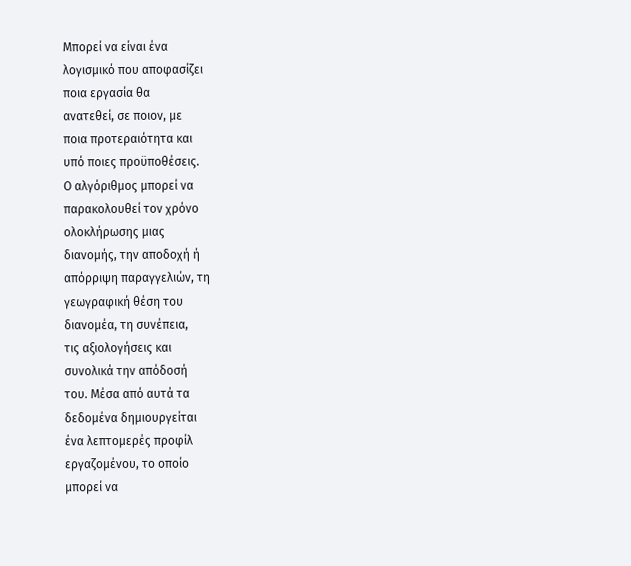Μπορεί να είναι ένα
λογισμικό που αποφασίζει
ποια εργασία θα
ανατεθεί, σε ποιον, με
ποια προτεραιότητα και
υπό ποιες προϋποθέσεις.
Ο αλγόριθμος μπορεί να
παρακολουθεί τον χρόνο
ολοκλήρωσης μιας
διανομής, την αποδοχή ή
απόρριψη παραγγελιών, τη
γεωγραφική θέση του
διανομέα, τη συνέπεια,
τις αξιολογήσεις και
συνολικά την απόδοσή
του. Μέσα από αυτά τα
δεδομένα δημιουργείται
ένα λεπτομερές προφίλ
εργαζομένου, το οποίο
μπορεί να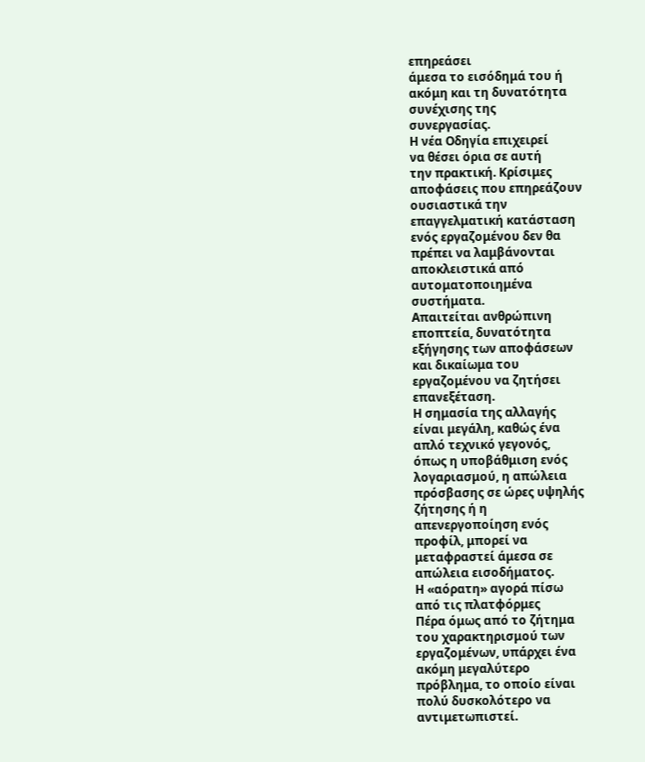επηρεάσει
άμεσα το εισόδημά του ή
ακόμη και τη δυνατότητα
συνέχισης της
συνεργασίας.
Η νέα Οδηγία επιχειρεί
να θέσει όρια σε αυτή
την πρακτική. Κρίσιμες
αποφάσεις που επηρεάζουν
ουσιαστικά την
επαγγελματική κατάσταση
ενός εργαζομένου δεν θα
πρέπει να λαμβάνονται
αποκλειστικά από
αυτοματοποιημένα
συστήματα.
Απαιτείται ανθρώπινη
εποπτεία, δυνατότητα
εξήγησης των αποφάσεων
και δικαίωμα του
εργαζομένου να ζητήσει
επανεξέταση.
Η σημασία της αλλαγής
είναι μεγάλη, καθώς ένα
απλό τεχνικό γεγονός,
όπως η υποβάθμιση ενός
λογαριασμού, η απώλεια
πρόσβασης σε ώρες υψηλής
ζήτησης ή η
απενεργοποίηση ενός
προφίλ, μπορεί να
μεταφραστεί άμεσα σε
απώλεια εισοδήματος.
Η «αόρατη» αγορά πίσω
από τις πλατφόρμες
Πέρα όμως από το ζήτημα
του χαρακτηρισμού των
εργαζομένων, υπάρχει ένα
ακόμη μεγαλύτερο
πρόβλημα, το οποίο είναι
πολύ δυσκολότερο να
αντιμετωπιστεί.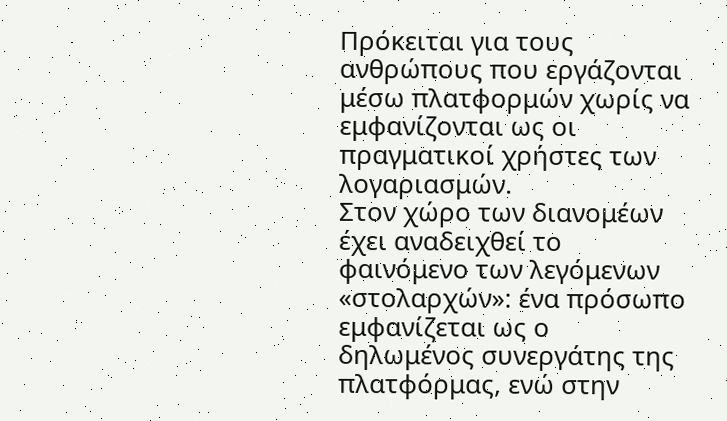Πρόκειται για τους
ανθρώπους που εργάζονται
μέσω πλατφορμών χωρίς να
εμφανίζονται ως οι
πραγματικοί χρήστες των
λογαριασμών.
Στον χώρο των διανομέων
έχει αναδειχθεί το
φαινόμενο των λεγόμενων
«στολαρχών»: ένα πρόσωπο
εμφανίζεται ως ο
δηλωμένος συνεργάτης της
πλατφόρμας, ενώ στην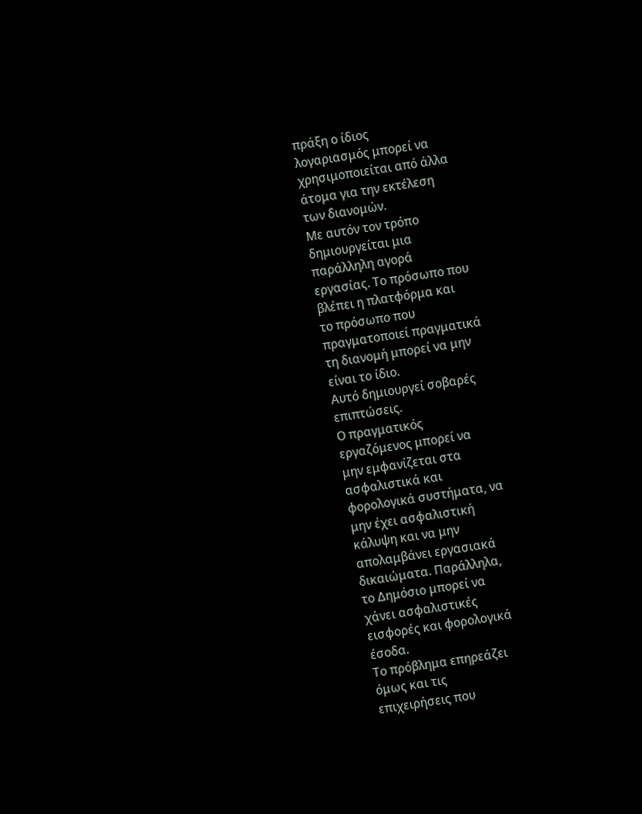πράξη ο ίδιος
λογαριασμός μπορεί να
χρησιμοποιείται από άλλα
άτομα για την εκτέλεση
των διανομών.
Με αυτόν τον τρόπο
δημιουργείται μια
παράλληλη αγορά
εργασίας. Το πρόσωπο που
βλέπει η πλατφόρμα και
το πρόσωπο που
πραγματοποιεί πραγματικά
τη διανομή μπορεί να μην
είναι το ίδιο.
Αυτό δημιουργεί σοβαρές
επιπτώσεις.
Ο πραγματικός
εργαζόμενος μπορεί να
μην εμφανίζεται στα
ασφαλιστικά και
φορολογικά συστήματα, να
μην έχει ασφαλιστική
κάλυψη και να μην
απολαμβάνει εργασιακά
δικαιώματα. Παράλληλα,
το Δημόσιο μπορεί να
χάνει ασφαλιστικές
εισφορές και φορολογικά
έσοδα.
Το πρόβλημα επηρεάζει
όμως και τις
επιχειρήσεις που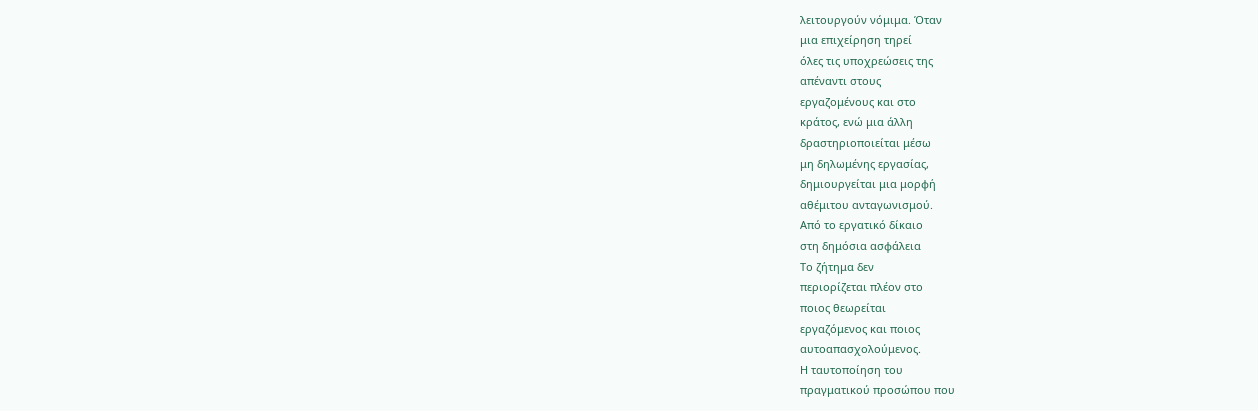λειτουργούν νόμιμα. Όταν
μια επιχείρηση τηρεί
όλες τις υποχρεώσεις της
απέναντι στους
εργαζομένους και στο
κράτος, ενώ μια άλλη
δραστηριοποιείται μέσω
μη δηλωμένης εργασίας,
δημιουργείται μια μορφή
αθέμιτου ανταγωνισμού.
Από το εργατικό δίκαιο
στη δημόσια ασφάλεια
Το ζήτημα δεν
περιορίζεται πλέον στο
ποιος θεωρείται
εργαζόμενος και ποιος
αυτοαπασχολούμενος.
Η ταυτοποίηση του
πραγματικού προσώπου που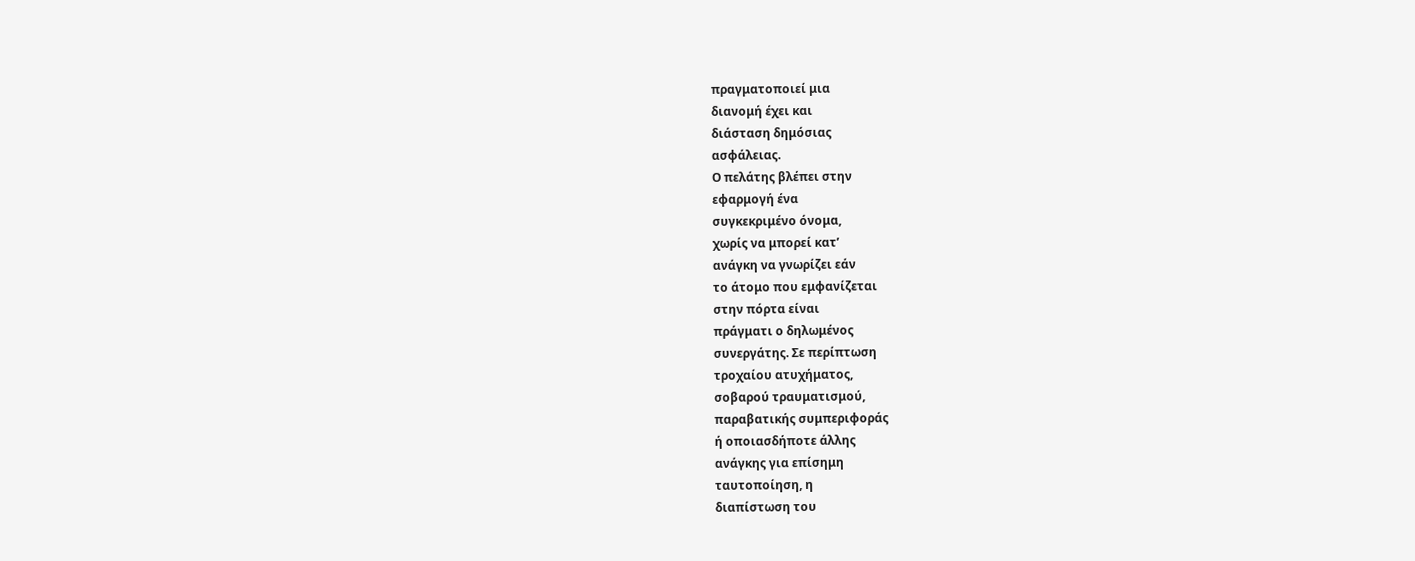πραγματοποιεί μια
διανομή έχει και
διάσταση δημόσιας
ασφάλειας.
Ο πελάτης βλέπει στην
εφαρμογή ένα
συγκεκριμένο όνομα,
χωρίς να μπορεί κατ’
ανάγκη να γνωρίζει εάν
το άτομο που εμφανίζεται
στην πόρτα είναι
πράγματι ο δηλωμένος
συνεργάτης. Σε περίπτωση
τροχαίου ατυχήματος,
σοβαρού τραυματισμού,
παραβατικής συμπεριφοράς
ή οποιασδήποτε άλλης
ανάγκης για επίσημη
ταυτοποίηση, η
διαπίστωση του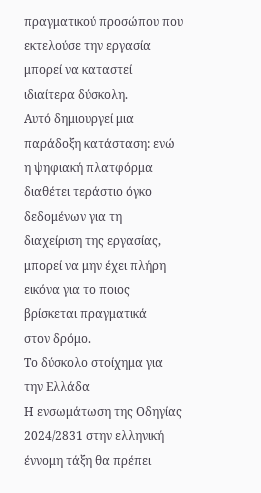πραγματικού προσώπου που
εκτελούσε την εργασία
μπορεί να καταστεί
ιδιαίτερα δύσκολη.
Αυτό δημιουργεί μια
παράδοξη κατάσταση: ενώ
η ψηφιακή πλατφόρμα
διαθέτει τεράστιο όγκο
δεδομένων για τη
διαχείριση της εργασίας,
μπορεί να μην έχει πλήρη
εικόνα για το ποιος
βρίσκεται πραγματικά
στον δρόμο.
Το δύσκολο στοίχημα για
την Ελλάδα
Η ενσωμάτωση της Οδηγίας
2024/2831 στην ελληνική
έννομη τάξη θα πρέπει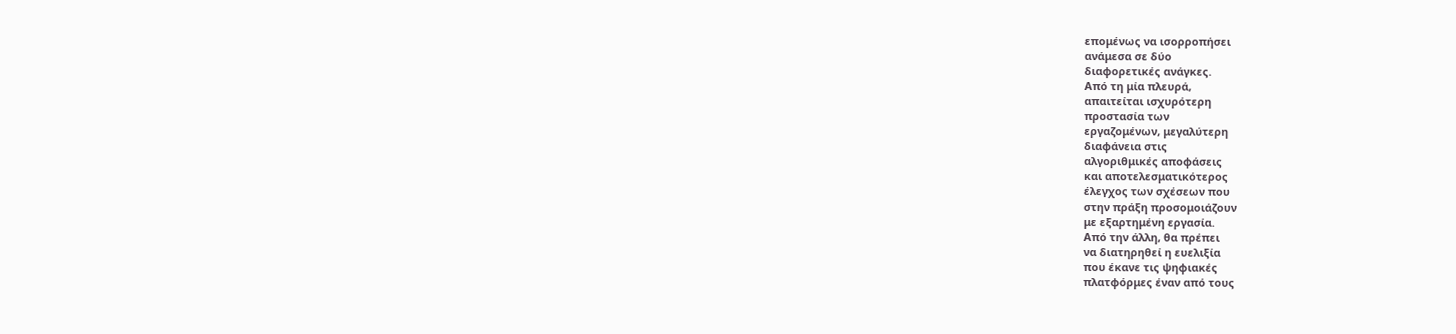επομένως να ισορροπήσει
ανάμεσα σε δύο
διαφορετικές ανάγκες.
Από τη μία πλευρά,
απαιτείται ισχυρότερη
προστασία των
εργαζομένων, μεγαλύτερη
διαφάνεια στις
αλγοριθμικές αποφάσεις
και αποτελεσματικότερος
έλεγχος των σχέσεων που
στην πράξη προσομοιάζουν
με εξαρτημένη εργασία.
Από την άλλη, θα πρέπει
να διατηρηθεί η ευελιξία
που έκανε τις ψηφιακές
πλατφόρμες έναν από τους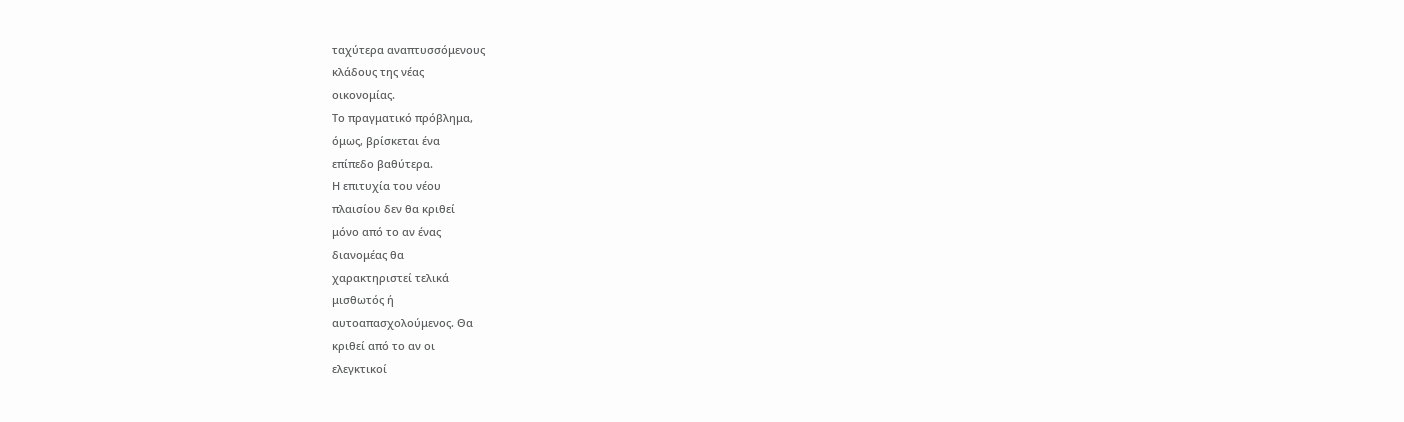ταχύτερα αναπτυσσόμενους
κλάδους της νέας
οικονομίας.
Το πραγματικό πρόβλημα,
όμως, βρίσκεται ένα
επίπεδο βαθύτερα.
Η επιτυχία του νέου
πλαισίου δεν θα κριθεί
μόνο από το αν ένας
διανομέας θα
χαρακτηριστεί τελικά
μισθωτός ή
αυτοαπασχολούμενος. Θα
κριθεί από το αν οι
ελεγκτικοί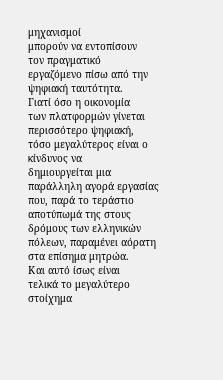μηχανισμοί
μπορούν να εντοπίσουν
τον πραγματικό
εργαζόμενο πίσω από την
ψηφιακή ταυτότητα.
Γιατί όσο η οικονομία
των πλατφορμών γίνεται
περισσότερο ψηφιακή,
τόσο μεγαλύτερος είναι ο
κίνδυνος να
δημιουργείται μια
παράλληλη αγορά εργασίας
που, παρά το τεράστιο
αποτύπωμά της στους
δρόμους των ελληνικών
πόλεων, παραμένει αόρατη
στα επίσημα μητρώα.
Και αυτό ίσως είναι
τελικά το μεγαλύτερο
στοίχημα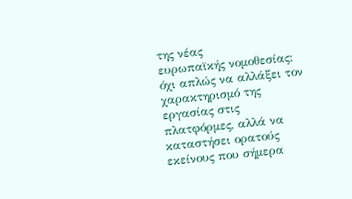της νέας
ευρωπαϊκής νομοθεσίας:
όχι απλώς να αλλάξει τον
χαρακτηρισμό της
εργασίας στις
πλατφόρμες, αλλά να
καταστήσει ορατούς
εκείνους που σήμερα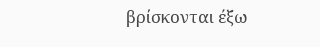βρίσκονται έξω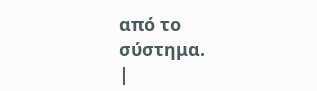από το
σύστημα.
|